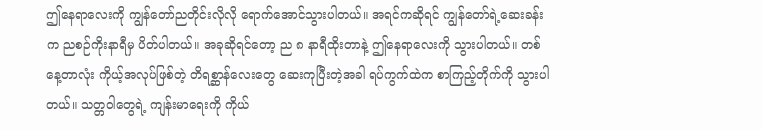ဤနေရာလေးကို ကျွန်တော်ညတိုင်းလိုလို ရောက်အောင်သွားပါတယ်။ အရင်ကဆိုရင် ကျွန်တော်ရဲ့ဆေးခန်းက ညစဉ်ကိုးနာရီမှ ပိတ်ပါတယ်။ အခုဆိုရင်တော့ ည ၈ နာရီထိုးတာနဲ့ ဤနေရာလေးကို သွားပါတယ်။ တစ်နေ့တာလုံး ကိုယ့်အလုပ်ဖြစ်တဲ့ တိရစ္ဆာန်လေးတွေ ဆေးကုပြီးတဲ့အခါ ရပ်ကွက်ထဲက စာကြည့်တိုက်ကို သွားပါတယ်။ သတ္တဝါတွေရဲ့ ကျန်းမာရေးကို ကိုယ်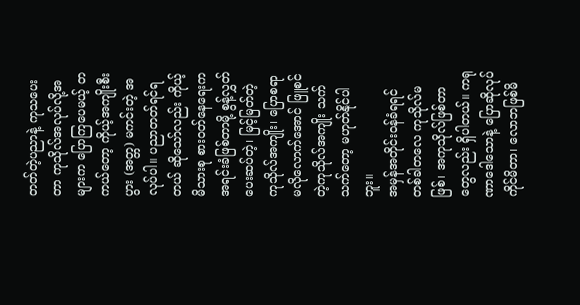တတ်တဲ့ပညာနဲ့ ကုသပေးတာ ကုသိုလ်အလုပ်လို့အများက ပြောကြပေမယ့် တကယ်တော့ ကိုယ့်အကျိုးစီးပွား (အတ္တ) မကင်းတဲ့ အလုပ်ပါ။ ပညာတတ်ရင်ရတယ် ဆိုသော်လည်း ကိုယ့်မိသားစု စားဝတ်နေရေးက အရင်းခံဖြစ်တာမို့ စွန့်လွှတ်ပေးဆပ်တဲ့၊ မြင့်မြတ်တဲ့ ကုသိုလ်အကျိုး၊ ပြောစရာမလိုလောက်အောင် ဖြူစင်တဲ့ကုသိုလ်အကျိုး သက်သက်တော့ မဟုတ်နိုင်ပါဘူး။
အမှန်အတိုင်းဝန်ခံရရင် တစ်ခါတလေ ကုသိုလ်မဖြစ်၊ အကုသိုလ်ဖြစ်တာတွေလည်း ရှိပါတယ်။ ကရုဏာဒေါသောနဲ့ ပြောဆိုလုပ်ကိုင်မိတာ၊ လောဘဖြစ်မိ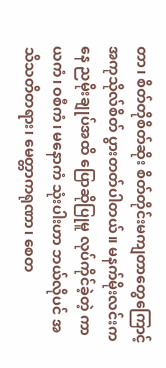တာ၊ စိတ်တိုစိတ်ဆိုး စိတ်တိုင်းမကျတာတွေကြောင့် အကုသိုလ်စိတ် ပွားတတ်ပါတယ်။ မနက်မိုးလင်းကနေ ညမိုးချုပ်အထိ ပြောဆိုပြုမူ လုပ်ကိုင်ခဲ့တဲ့ ကာယကံ၊ ဝစီကံ၊ မနောကံ သုံးပါးဟာ ဘယ်လိုပင် အသိသတိတရား၊ မေတ္တာကရုဏာ၊ စေတ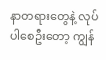နာတရားတွေနဲ့ လုပ်ပါစေဦးတော့ ကျွန်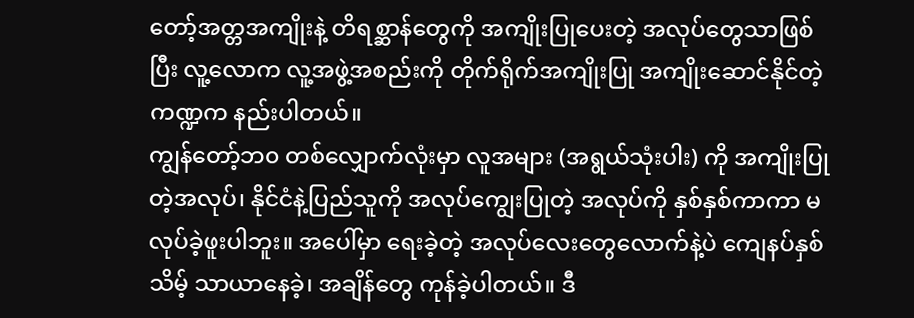တော့်အတ္တအကျိုးနဲ့ တိရစ္ဆာန်တွေကို အကျိုးပြုပေးတဲ့ အလုပ်တွေသာဖြစ်ပြီး လူ့လောက လူ့အဖွဲ့အစည်းကို တိုက်ရိုက်အကျိုးပြု အကျိုးဆောင်နိုင်တဲ့ ကဏ္ဍက နည်းပါတယ်။
ကျွန်တော့်ဘ၀ တစ်လျှောက်လုံးမှာ လူအများ (အရွယ်သုံးပါး) ကို အကျိုးပြုတဲ့အလုပ်၊ နိုင်ငံနဲ့ပြည်သူကို အလုပ်ကျွေးပြုတဲ့ အလုပ်ကို နှစ်နှစ်ကာကာ မလုပ်ခဲ့ဖူးပါဘူး။ အပေါ်မှာ ရေးခဲ့တဲ့ အလုပ်လေးတွေလောက်နဲ့ပဲ ကျေနပ်နှစ်သိမ့် သာယာနေခဲ့၊ အချိန်တွေ ကုန်ခဲ့ပါတယ်။ ဒီ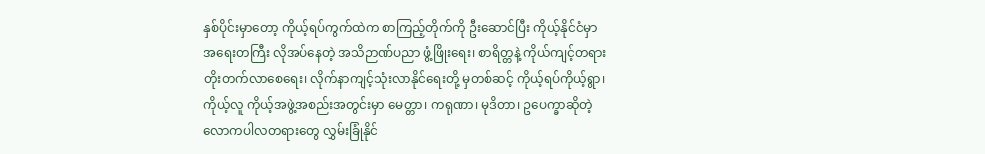နှစ်ပိုင်းမှာတော့ ကိုယ့်ရပ်ကွက်ထဲက စာကြည့်တိုက်ကို ဦးဆောင်ပြီး ကိုယ့်နိုင်ငံမှာ အရေးတကြီး လိုအပ်နေတဲ့ အသိဉာဏ်ပညာ ဖွံ့ဖြိုးရေး၊ စာရိတ္တနဲ့ ကိုယ်ကျင့်တရား တိုးတက်လာစေရေး၊ လိုက်နာကျင့်သုံးလာနိုင်ရေးတို့ မှတစ်ဆင့် ကိုယ့်ရပ်ကိုယ့်ရွာ၊ ကိုယ့်လူ ကိုယ့်အဖွဲ့အစည်းအတွင်းမှာ မေတ္တာ၊ ကရုဏာ၊ မုဒိတာ၊ ဥပေက္ခာဆိုတဲ့ လောကပါလတရားတွေ လွှမ်းခြုံနိုင်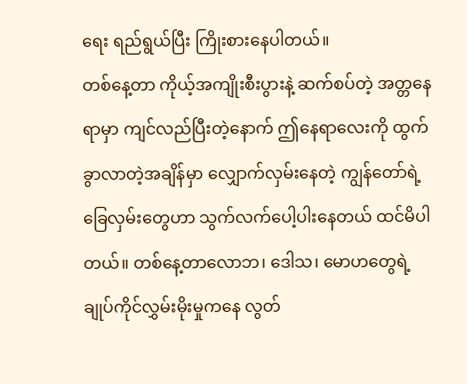ရေး ရည်ရွယ်ပြီး ကြိုးစားနေပါတယ်။
တစ်နေ့တာ ကိုယ့်အကျိုးစီးပွားနဲ့ ဆက်စပ်တဲ့ အတ္တနေရာမှာ ကျင်လည်ပြီးတဲ့နောက် ဤနေရာလေးကို ထွက်ခွာလာတဲ့အချိန်မှာ လျှောက်လှမ်းနေတဲ့ ကျွန်တော်ရဲ့ခြေလှမ်းတွေဟာ သွက်လက်ပေါ့ပါးနေတယ် ထင်မိပါတယ်။ တစ်နေ့တာလောဘ၊ ဒေါသ၊ မောဟတွေရဲ့ ချုပ်ကိုင်လွှမ်းမိုးမှုကနေ လွတ်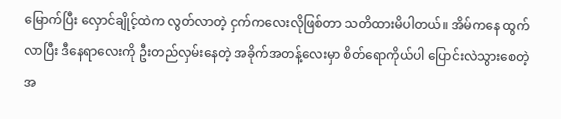မြောက်ပြီး လှောင်ချိုင့်ထဲက လွတ်လာတဲ့ ငှက်ကလေးလိုဖြစ်တာ သတိထားမိပါတယ်။ အိမ်ကနေ ထွက်လာပြီး ဒီနေရာလေးကို ဦးတည်လှမ်းနေတဲ့ အခိုက်အတန့်လေးမှာ စိတ်ရောကိုယ်ပါ ပြောင်းလဲသွားစေတဲ့ အ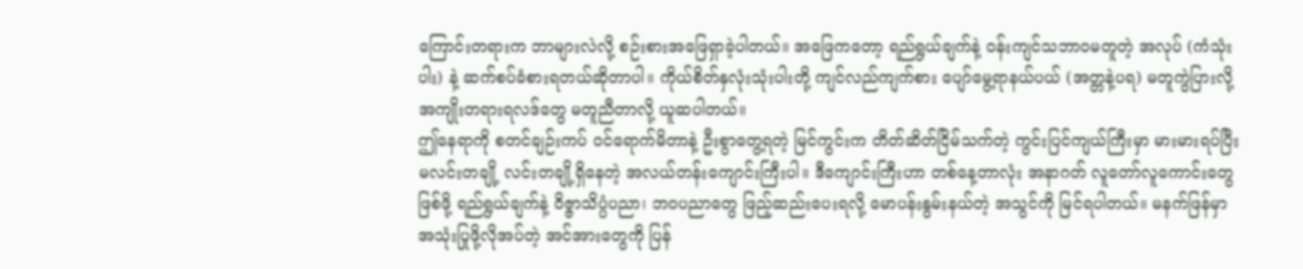ကြောင်းတရားက ဘာများလဲလို့ စဉ်းစားအဖြေရှာခဲ့ပါတယ်။ အဖြေကတော့ ရည်ရွယ်ချက်နဲ့ ဝန်းကျင်သဘာဝမတူတဲ့ အလုပ် (ကံသုံးပါး) နဲ့ ဆက်စပ်ခံစားရတယ်ဆိုတာပါ။ ကိုယ်စိတ်နှလုံးသုံးပါးတို့ ကျင်လည်ကျက်စား ပျော်မွေ့ရာနယ်ပယ် (အတ္တနဲ့ပရ) မတူကွဲပြားလို့ အကျိုးတရားရလဒ်တွေ မတူညီတာလို့ ယူဆပါတယ်။
ဤနေရာကို စတင်ချဉ်းကပ် ဝင်ရောက်မိတာနဲ့ ဦးစွာတွေ့ရတဲ့ မြင်ကွင်းက တိတ်ဆိတ်ငြိမ်သက်တဲ့ ကွင်းပြင်ကျယ်ကြီးမှာ မားမားရပ်ပြီး မလင်းတချို့ လင်းတချို့ရှိနေတဲ့ အလယ်တန်းကျောင်းကြီးပါ။ ဒီကျောင်းကြီးဟာ တစ်နေ့တာလုံး အနာဂတ် လူတော်လူကောင်းတွေဖြစ်ဖို့ ရည်ရွယ်ချက်နဲ့ ဝိဇ္ဇာသိပ္ပံပညာ၊ ဘဝပညာတွေ ဖြည့်ဆည်းပေးရလို့ မောပန်းနွမ်းနယ်တဲ့ အသွင်ကို မြင်ရပါတယ်။ မနက်ဖြန်မှာ အသုံးပြုဖို့လိုအပ်တဲ့ အင်အားတွေကို ပြန်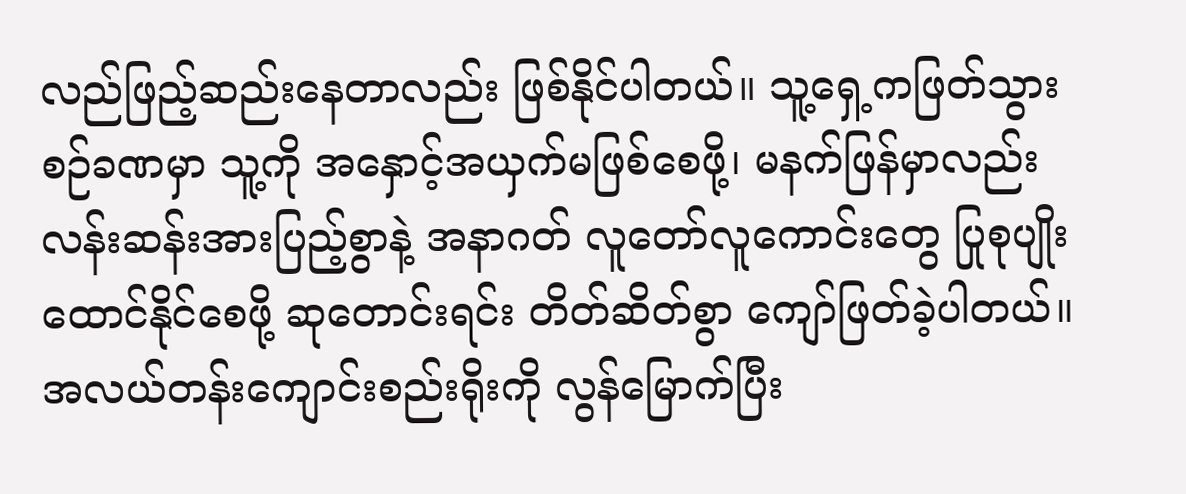လည်ဖြည့်ဆည်းနေတာလည်း ဖြစ်နိုင်ပါတယ်။ သူ့ရှေ့ကဖြတ်သွားစဉ်ခဏမှာ သူ့ကို အနှောင့်အယှက်မဖြစ်စေဖို့၊ မနက်ဖြန်မှာလည်း လန်းဆန်းအားပြည့်စွာနဲ့ အနာဂတ် လူတော်လူကောင်းတွေ ပြုစုပျိုးထောင်နိုင်စေဖို့ ဆုတောင်းရင်း တိတ်ဆိတ်စွာ ကျော်ဖြတ်ခဲ့ပါတယ်။
အလယ်တန်းကျောင်းစည်းရိုးကို လွန်မြောက်ပြီး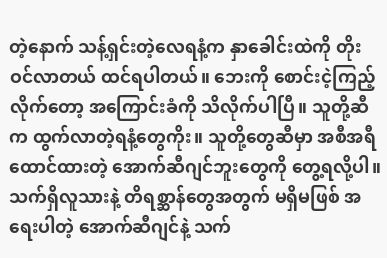တဲ့နောက် သန့်ရှင်းတဲ့လေရနံ့က နှာခေါင်းထဲကို တိုးဝင်လာတယ် ထင်ရပါတယ်။ ဘေးကို စောင်းငဲ့ကြည့်လိုက်တော့ အကြောင်းခံကို သိလိုက်ပါပြီ။ သူတို့ဆီက ထွက်လာတဲ့ရနံ့တွေကိုး။ သူတို့တွေဆီမှာ အစီအရီထောင်ထားတဲ့ အောက်ဆီဂျင်ဘူးတွေကို တွေ့ရလို့ပါ။ သက်ရှိလူသားနဲ့ တိရစ္ဆာန်တွေအတွက် မရှိမဖြစ် အရေးပါတဲ့ အောက်ဆီဂျင်နဲ့ သက်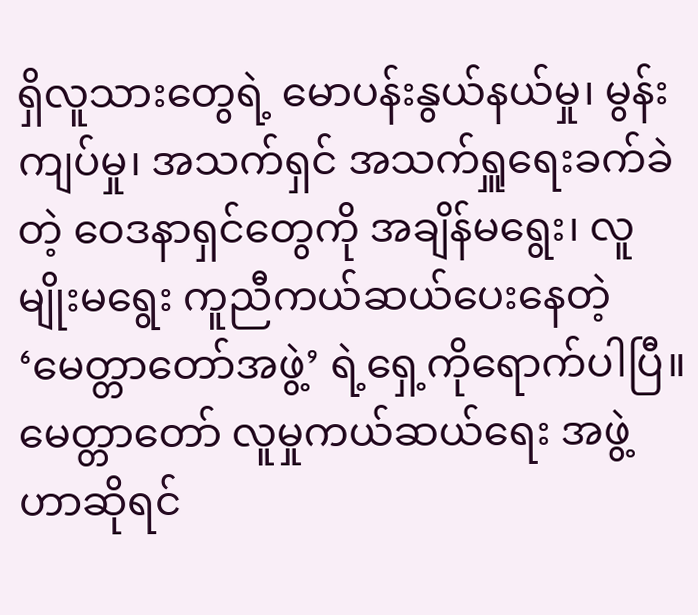ရှိလူသားတွေရဲ့ မောပန်းနွယ်နယ်မှု၊ မွန်းကျပ်မှု၊ အသက်ရှင် အသက်ရှူရေးခက်ခဲတဲ့ ဝေဒနာရှင်တွေကို အချိန်မရွေး၊ လူမျိုးမရွေး ကူညီကယ်ဆယ်ပေးနေတဲ့ ‘မေတ္တာတော်အဖွဲ့’ ရဲ့ရှေ့ကိုရောက်ပါပြီ။ မေတ္တာတော် လူမှုကယ်ဆယ်ရေး အဖွဲ့ဟာဆိုရင်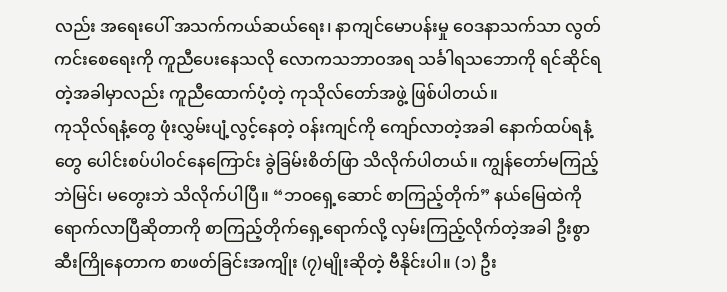လည်း အရေးပေါ် အသက်ကယ်ဆယ်ရေး၊ နာကျင်မောပန်းမှု ဝေဒနာသက်သာ လွတ်ကင်းစေရေးကို ကူညီပေးနေသလို လောကသဘာဝအရ သင်္ခါရသဘောကို ရင်ဆိုင်ရတဲ့အခါမှာလည်း ကူညီထောက်ပံ့တဲ့ ကုသိုလ်တော်အဖွဲ့ ဖြစ်ပါတယ်။
ကုသိုလ်ရနံ့တွေ ဖုံးလွှမ်းပျံ့လွင့်နေတဲ့ ဝန်းကျင်ကို ကျော်လာတဲ့အခါ နောက်ထပ်ရနံ့တွေ ပေါင်းစပ်ပါဝင်နေကြောင်း ခွဲခြမ်းစိတ်ဖြာ သိလိုက်ပါတယ်။ ကျွန်တော်မကြည့်ဘဲမြင်၊ မတွေးဘဲ သိလိုက်ပါပြီ။ “ဘဝရှေ့ဆောင် စာကြည့်တိုက်” နယ်မြေထဲကို ရောက်လာပြီဆိုတာကို စာကြည့်တိုက်ရှေ့ရောက်လို့ လှမ်းကြည့်လိုက်တဲ့အခါ ဦးစွာဆီးကြိုနေတာက စာဖတ်ခြင်းအကျိုး (၇)မျိုးဆိုတဲ့ ဗီနိုင်းပါ။ (၁) ဦး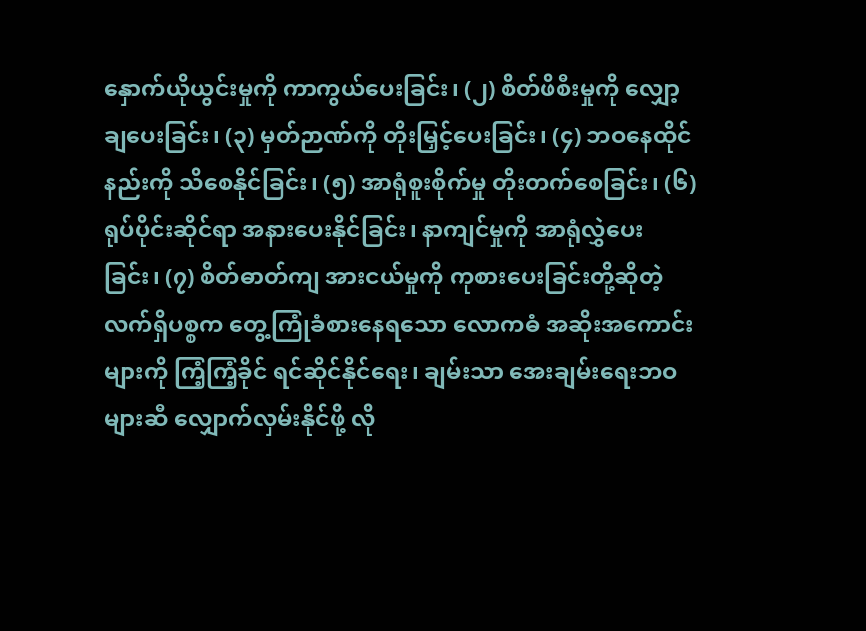နှောက်ယိုယွင်းမှုကို ကာကွယ်ပေးခြင်း၊ (၂) စိတ်ဖိစီးမှုကို လျှော့ချပေးခြင်း၊ (၃) မှတ်ဉာဏ်ကို တိုးမြှင့်ပေးခြင်း၊ (၄) ဘဝနေထိုင်နည်းကို သိစေနိုင်ခြင်း၊ (၅) အာရုံစူးစိုက်မှု တိုးတက်စေခြင်း၊ (၆) ရုပ်ပိုင်းဆိုင်ရာ အနားပေးနိုင်ခြင်း၊ နာကျင်မှုကို အာရုံလွှဲပေးခြင်း၊ (၇) စိတ်ဓာတ်ကျ အားငယ်မှုကို ကုစားပေးခြင်းတို့ဆိုတဲ့ လက်ရှိပစ္စက တွေ့ကြုံခံစားနေရသော လောကဓံ အဆိုးအကောင်းများကို ကြံ့ကြံ့ခိုင် ရင်ဆိုင်နိုင်ရေး၊ ချမ်းသာ အေးချမ်းရေးဘဝများဆီ လျှောက်လှမ်းနိုင်ဖို့ လို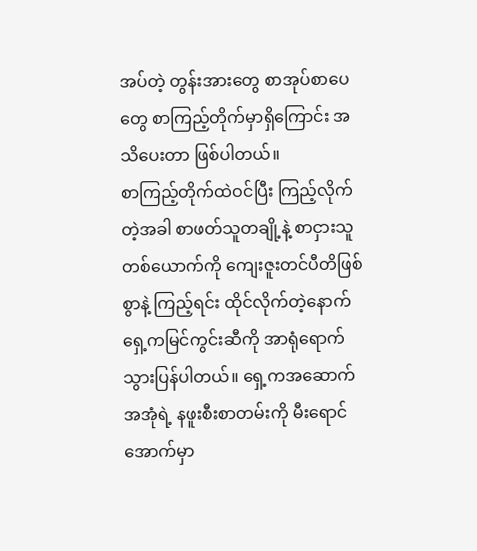အပ်တဲ့ တွန်းအားတွေ စာအုပ်စာပေတွေ စာကြည့်တိုက်မှာရှိကြောင်း အသိပေးတာ ဖြစ်ပါတယ်။
စာကြည့်တိုက်ထဲဝင်ပြီး ကြည့်လိုက်တဲ့အခါ စာဖတ်သူတချို့နဲ့ စာငှားသူတစ်ယောက်ကို ကျေးဇူးတင်ပီတိဖြစ်စွာနဲ့ ကြည့်ရင်း ထိုင်လိုက်တဲ့နောက် ရှေ့ကမြင်ကွင်းဆီကို အာရုံရောက်သွားပြန်ပါတယ်။ ရှေ့ကအဆောက်အအုံရဲ့ နဖူးစီးစာတမ်းကို မီးရောင်အောက်မှာ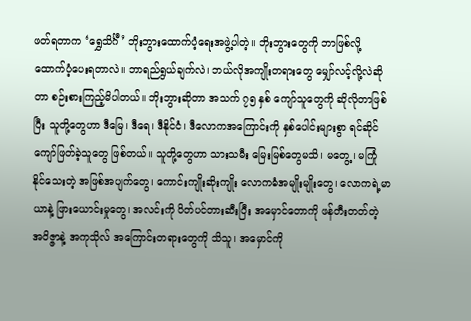ဖတ်ရတာက ‘ရွှေသိင်္ဂီ’ ဘိုးဘွားထောက်ပံ့ရေးအဖွဲ့ပါတဲ့။ ဘိုးဘွားတွေကို ဘာဖြစ်လို့ ထောက်ပံ့ပေးရတာလဲ။ ဘာရည်ရွယ်ချက်လဲ၊ ဘယ်လိုအကျိုးတရားတွေ မျှော်လင့်လို့လဲဆိုတာ စဉ်းစားကြည့်မိပါတယ်။ ဘိုးဘွားဆိုတာ အသက် ၇၅ နှစ် ကျော်သူတွေကို ဆိုလိုတာဖြစ်ပြီး သူတို့တွေဟာ ဒီမြေ၊ ဒီရေ၊ ဒီနိုင်ငံ၊ ဒီလောကအကြောင်းကို နှစ်ပေါင်းများစွာ ရင်ဆိုင်ကျော်ဖြတ်ခဲ့သူတွေ ဖြစ်တယ်။ သူတို့တွေဟာ သားသမီး မြေးမြစ်တွေမသိ၊ မတွေ့၊ မကြုံ နိုင်သေးတဲ့ အဖြစ်အပျက်တွေ၊ ကောင်းကျိုးဆိုးကျိုး လောကဓံအမျိုးမျိုးတွေ၊ လောကရဲ့မာယာနဲ့ ဖြားယောင်းမှုတွေ၊ အလင်းကို ပိတ်ပင်တားဆီးပြီး အမှောင်တောကို ဖန်တီးတတ်တဲ့ အဝိဇ္ဇာနဲ့ အကုသိုလ် အကြောင်းတရားတွေကို သိသူ၊ အမှောင်ကို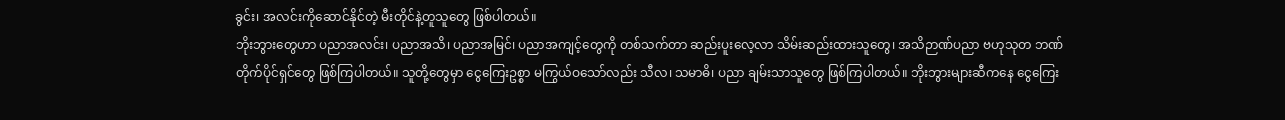ခွင်း၊ အလင်းကိုဆောင်နိုင်တဲ့ မီးတိုင်နဲ့တူသူတွေ ဖြစ်ပါတယ်။
ဘိုးဘွားတွေဟာ ပညာအလင်း၊ ပညာအသိ၊ ပညာအမြင်၊ ပညာအကျင့်တွေကို တစ်သက်တာ ဆည်းပူးလေ့လာ သိမ်းဆည်းထားသူတွေ၊ အသိဉာဏ်ပညာ ဗဟုသုတ ဘဏ်တိုက်ပိုင်ရှင်တွေ ဖြစ်ကြပါတယ်။ သူတို့တွေမှာ ငွေကြေးဥစ္စာ မကြွယ်ဝသော်လည်း သီလ၊ သမာဓိ၊ ပညာ ချမ်းသာသူတွေ ဖြစ်ကြပါတယ်။ ဘိုးဘွားများဆီကနေ ငွေကြေး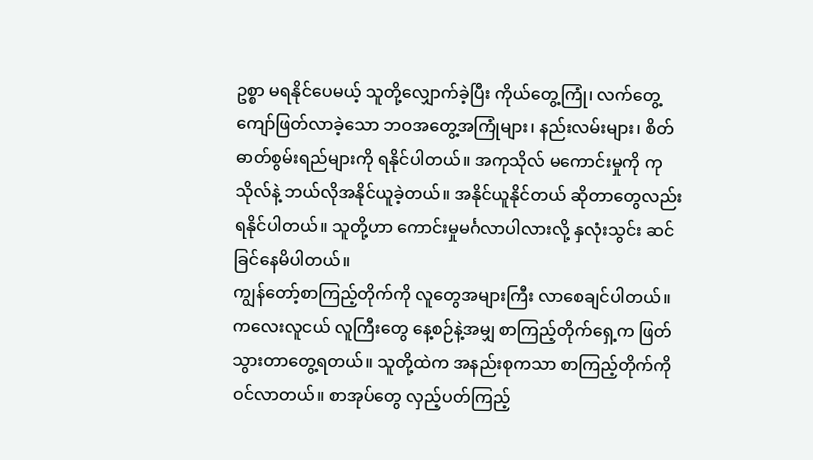ဥစ္စာ မရနိုင်ပေမယ့် သူတို့လျှောက်ခဲ့ပြီး ကိုယ်တွေ့ကြုံ၊ လက်တွေ့ကျော်ဖြတ်လာခဲ့သော ဘဝအတွေ့အကြုံများ၊ နည်းလမ်းများ၊ စိတ်ဓာတ်စွမ်းရည်များကို ရနိုင်ပါတယ်။ အကုသိုလ် မကောင်းမှုကို ကုသိုလ်နဲ့ ဘယ်လိုအနိုင်ယူခဲ့တယ်။ အနိုင်ယူနိုင်တယ် ဆိုတာတွေလည်း ရနိုင်ပါတယ်။ သူတို့ဟာ ကောင်းမှုမင်္ဂလာပါလားလို့ နှလုံးသွင်း ဆင်ခြင်နေမိပါတယ်။
ကျွန်တော့်စာကြည့်တိုက်ကို လူတွေအများကြီး လာစေချင်ပါတယ်။ ကလေးလူငယ် လူကြီးတွေ နေ့စဉ်နဲ့အမျှ စာကြည့်တိုက်ရှေ့က ဖြတ်သွားတာတွေ့ရတယ်။ သူတို့ထဲက အနည်းစုကသာ စာကြည့်တိုက်ကို ဝင်လာတယ်။ စာအုပ်တွေ လှည့်ပတ်ကြည့်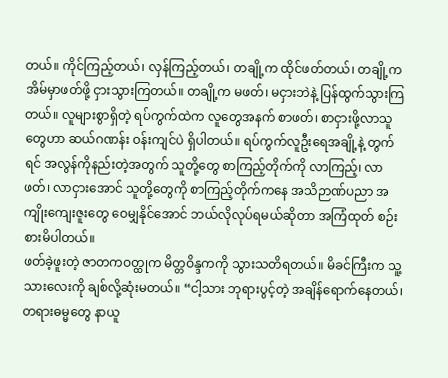တယ်။ ကိုင်ကြည့်တယ်၊ လှန်ကြည့်တယ်၊ တချို့က ထိုင်ဖတ်တယ်၊ တချို့က အိမ်မှာဖတ်ဖို့ ငှားသွားကြတယ်။ တချို့က မဖတ်၊ မငှားဘဲနဲ့ ပြန်ထွက်သွားကြတယ်။ လူများစွာရှိတဲ့ ရပ်ကွက်ထဲက လူတွေအနက် စာဖတ်၊ စာငှားဖို့လာသူတွေဟာ ဆယ်ဂဏန်း ဝန်းကျင်ပဲ ရှိပါတယ်။ ရပ်ကွက်လူဦးရေအချို့နဲ့ တွက်ရင် အလွန်ကိုနည်းတဲ့အတွက် သူတို့တွေ စာကြည့်တိုက်ကို လာကြည့်၊ လာဖတ်၊ လာငှားအောင် သူတို့တွေကို စာကြည့်တိုက်ကနေ အသိဉာဏ်ပညာ အကျိုးကျေးဇူးတွေ ဝေမျှနိုင်အောင် ဘယ်လိုလုပ်ရမယ်ဆိုတာ အကြံထုတ် စဉ်းစားမိပါတယ်။
ဖတ်ခဲ့ဖူးတဲ့ ဇာတကဝတ္ထုက မိတ္တဝိန္ဒကကို သွားသတိရတယ်။ မိခင်ကြီးက သူ့သားလေးကို ချစ်လို့ဆုံးမတယ်။ “ငါ့သား ဘုရားပွင့်တဲ့ အချိန်ရောက်နေတယ်၊ တရားဓမ္မတွေ နာယူ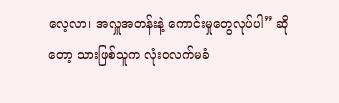လေ့လာ၊ အလှူအတန်းနဲ့ ကောင်းမှုတွေလုပ်ပါ” ဆိုတော့ သားဖြစ်သူက လုံးဝလက်မခံ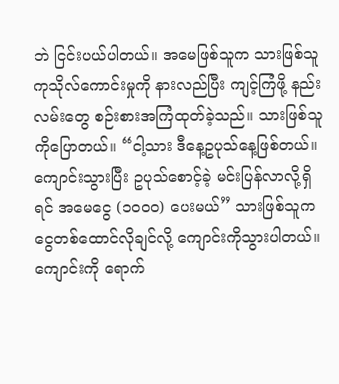ဘဲ ငြင်းပယ်ပါတယ်။ အမေဖြစ်သူက သားဖြစ်သူ ကုသိုလ်ကောင်းမှုကို နားလည်ပြီး ကျင့်ကြံဖို့ နည်းလမ်းတွေ စဉ်းစားအကြံထုတ်ခဲ့သည်။ သားဖြစ်သူကိုပြောတယ်။ “ငါ့သား ဒီနေ့ဥပုသ်နေ့ဖြစ်တယ်။ ကျောင်းသွားပြီး ဥပုသ်စောင့်ခဲ့ မင်းပြန်လာလို့ရှိရင် အမေငွေ (၁၀၀၀) ပေးမယ်” သားဖြစ်သူက ငွေတစ်ထောင်လိုချင်လို့ ကျောင်းကိုသွားပါတယ်။ ကျောင်းကို ရောက်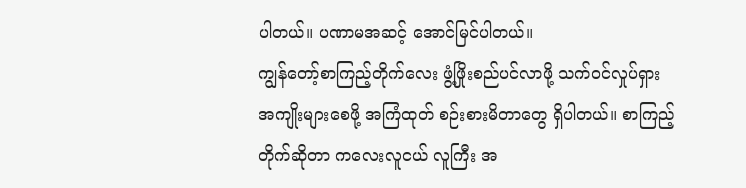ပါတယ်။ ပဏာမအဆင့် အောင်မြင်ပါတယ်။
ကျွန်တော့်စာကြည့်တိုက်လေး ဖွံ့ဖြိုးစည်ပင်လာဖို့ သက်ဝင်လှုပ်ရှား အကျိုးများစေဖို့ အကြံထုတ် စဉ်းစားမိတာတွေ ရှိပါတယ်။ စာကြည့်တိုက်ဆိုတာ ကလေးလူငယ် လူကြီး အ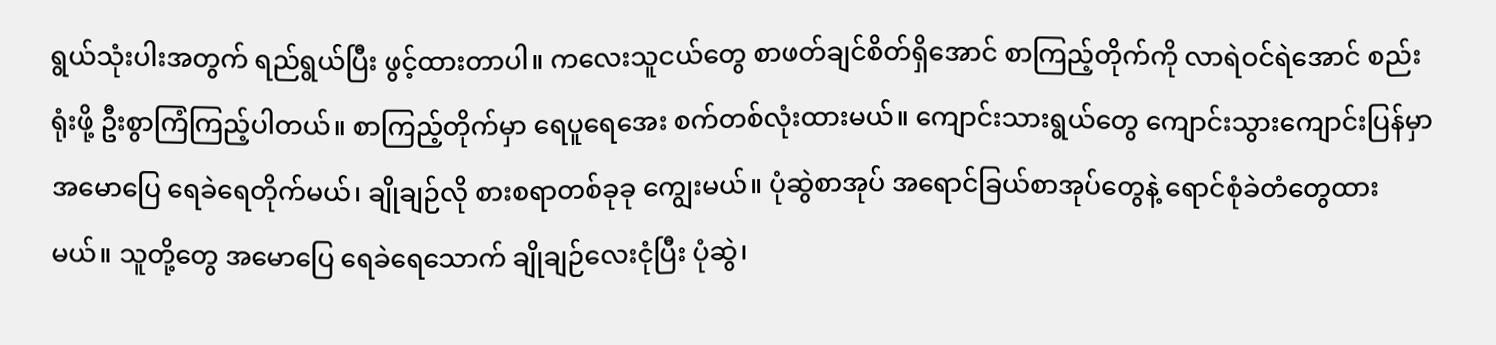ရွယ်သုံးပါးအတွက် ရည်ရွယ်ပြီး ဖွင့်ထားတာပါ။ ကလေးသူငယ်တွေ စာဖတ်ချင်စိတ်ရှိအောင် စာကြည့်တိုက်ကို လာရဲဝင်ရဲအောင် စည်းရုံးဖို့ ဦးစွာကြံကြည့်ပါတယ်။ စာကြည့်တိုက်မှာ ရေပူရေအေး စက်တစ်လုံးထားမယ်။ ကျောင်းသားရွယ်တွေ ကျောင်းသွားကျောင်းပြန်မှာ အမောပြေ ရေခဲရေတိုက်မယ်၊ ချိုချဉ်လို စားစရာတစ်ခုခု ကျွေးမယ်။ ပုံဆွဲစာအုပ် အရောင်ခြယ်စာအုပ်တွေနဲ့ ရောင်စုံခဲတံတွေထားမယ်။ သူတို့တွေ အမောပြေ ရေခဲရေသောက် ချိုချဉ်လေးငုံပြီး ပုံဆွဲ၊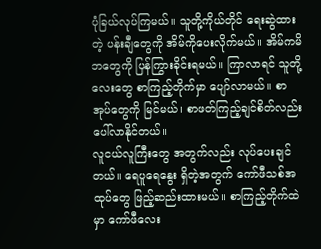ပုံခြယ်လုပ်ကြမယ်။ သူတို့ကိုယ်တိုင် ရေးဆွဲထားတဲ့ ပန်းချီတွေကို အိမ်ကိုပေးလိုက်မယ်။ အိမ်ကမိဘတွေကို ပြန်ကြွားခိုင်းရမယ်။ ကြာလာရင် သူတို့လေးတွေ စာကြည့်တိုက်မှာ ပျော်လာမယ်။ စာအုပ်တွေကို မြင်မယ်၊ စာဖတ်ကြည့်ချင်စိတ်လည်း ပေါ်လာနိုင်တယ်။
လူငယ်လူကြီးတွေ အတွက်လည်း လုပ်ပေးချင်တယ်။ ရေပူရေနွေး ရှိတဲ့အတွက် ကော်ဖီသစ်အထုပ်တွေ ဖြည့်ဆည်းထားမယ်။ စာကြည့်တိုက်ထဲမှာ ကော်ဖီလေး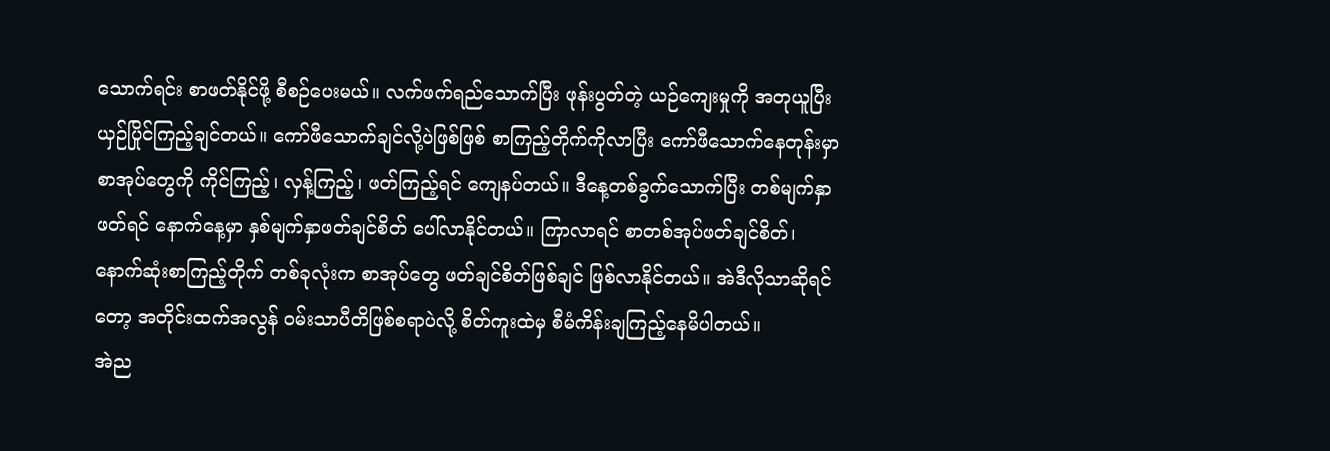သောက်ရင်း စာဖတ်နိုင်ဖို့ စီစဉ်ပေးမယ်။ လက်ဖက်ရည်သောက်ပြီး ဖုန်းပွတ်တဲ့ ယဉ်ကျေးမှုကို အတုယူပြီး ယှဉ်ပြိုင်ကြည့်ချင်တယ်။ ကော်ဖီသောက်ချင်လို့ပဲဖြစ်ဖြစ် စာကြည့်တိုက်ကိုလာပြီး ကော်ဖီသောက်နေတုန်းမှာ စာအုပ်တွေကို ကိုင်ကြည့်၊ လှန့်ကြည့်၊ ဖတ်ကြည့်ရင် ကျေနပ်တယ်။ ဒီနေ့တစ်ခွက်သောက်ပြီး တစ်မျက်နှာဖတ်ရင် နောက်နေ့မှာ နှစ်မျက်နှာဖတ်ချင်စိတ် ပေါ်လာနိုင်တယ်။ ကြာလာရင် စာတစ်အုပ်ဖတ်ချင်စိတ်၊ နောက်ဆုံးစာကြည့်တိုက် တစ်ခုလုံးက စာအုပ်တွေ ဖတ်ချင်စိတ်ဖြစ်ချင် ဖြစ်လာနိုင်တယ်။ အဲဒီလိုသာဆိုရင်တော့ အတိုင်းထက်အလွန် ဝမ်းသာပီတိဖြစ်စရာပဲလို့ စိတ်ကူးထဲမှ စီမံကိန်းချကြည့်နေမိပါတယ်။
အဲည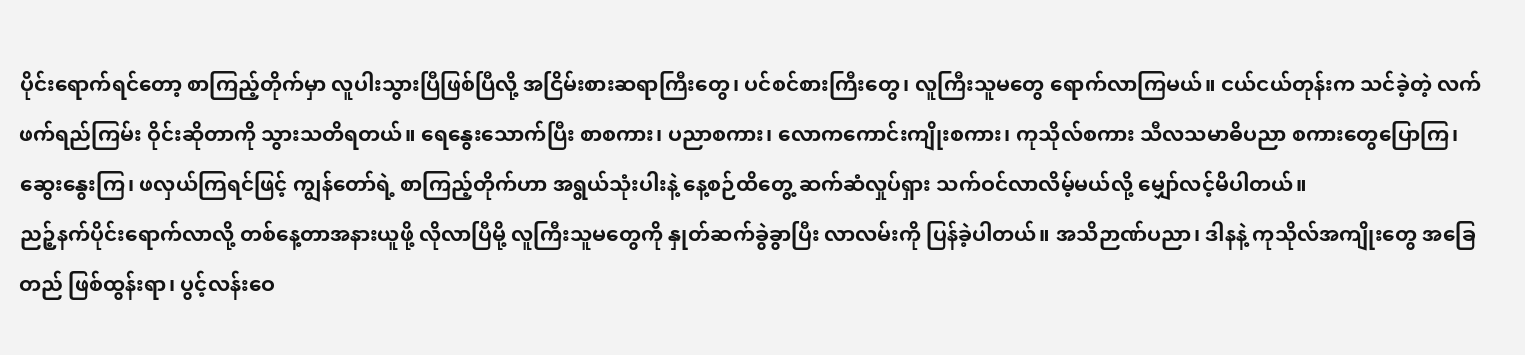ပိုင်းရောက်ရင်တော့ စာကြည့်တိုက်မှာ လူပါးသွားပြီဖြစ်ပြီလို့ အငြိမ်းစားဆရာကြီးတွေ၊ ပင်စင်စားကြီးတွေ၊ လူကြီးသူမတွေ ရောက်လာကြမယ်။ ငယ်ငယ်တုန်းက သင်ခဲ့တဲ့ လက်ဖက်ရည်ကြမ်း ဝိုင်းဆိုတာကို သွားသတိရတယ်။ ရေနွေးသောက်ပြီး စာစကား၊ ပညာစကား၊ လောကကောင်းကျိုးစကား၊ ကုသိုလ်စကား သီလသမာဓိပညာ စကားတွေပြောကြ၊ ဆွေးနွေးကြ၊ ဖလှယ်ကြရင်ဖြင့် ကျွန်တော်ရဲ့ စာကြည့်တိုက်ဟာ အရွယ်သုံးပါးနဲ့ နေ့စဉ်ထိတွေ့ ဆက်ဆံလှုပ်ရှား သက်ဝင်လာလိမ့်မယ်လို့ မျှော်လင့်မိပါတယ်။
ညဉ့်နက်ပိုင်းရောက်လာလို့ တစ်နေ့တာအနားယူဖို့ လိုလာပြီမို့ လူကြီးသူမတွေကို နှုတ်ဆက်ခွဲခွာပြီး လာလမ်းကို ပြန်ခဲ့ပါတယ်။ အသိဉာဏ်ပညာ၊ ဒါနနဲ့ ကုသိုလ်အကျိုးတွေ အခြေတည် ဖြစ်ထွန်းရာ၊ ပွင့်လန်းဝေ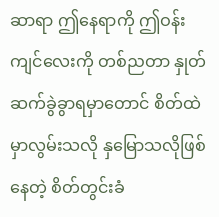ဆာရာ ဤနေရာကို ဤဝန်းကျင်လေးကို တစ်ညတာ နှုတ်ဆက်ခွဲခွာရမှာတောင် စိတ်ထဲမှာလွမ်းသလို နှမြောသလိုဖြစ်နေတဲ့ စိတ်တွင်းခံ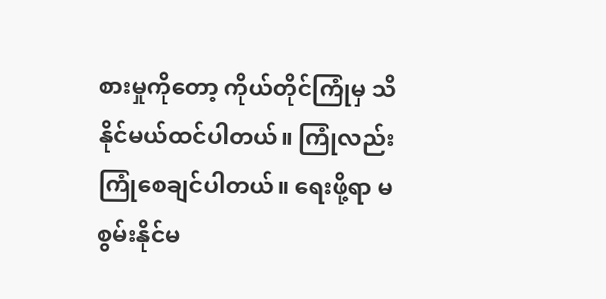စားမှုကိုတော့ ကိုယ်တိုင်ကြုံမှ သိနိုင်မယ်ထင်ပါတယ်။ ကြုံလည်း ကြုံစေချင်ပါတယ်။ ရေးဖို့ရာ မစွမ်းနိုင်မ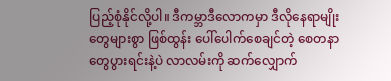ပြည့်စုံနိုင်လို့ပါ။ ဒီကမ္ဘာဒီလောကမှာ ဒီလိုနေရာမျိုးတွေများစွာ ဖြစ်ထွန်း ပေါ်ပေါက်စေချင်တဲ့ စေတနာတွေပွားရင်းနဲ့ပဲ လာလမ်းကို ဆက်လျှောက်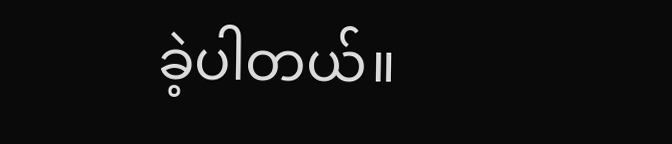ခဲ့ပါတယ်။